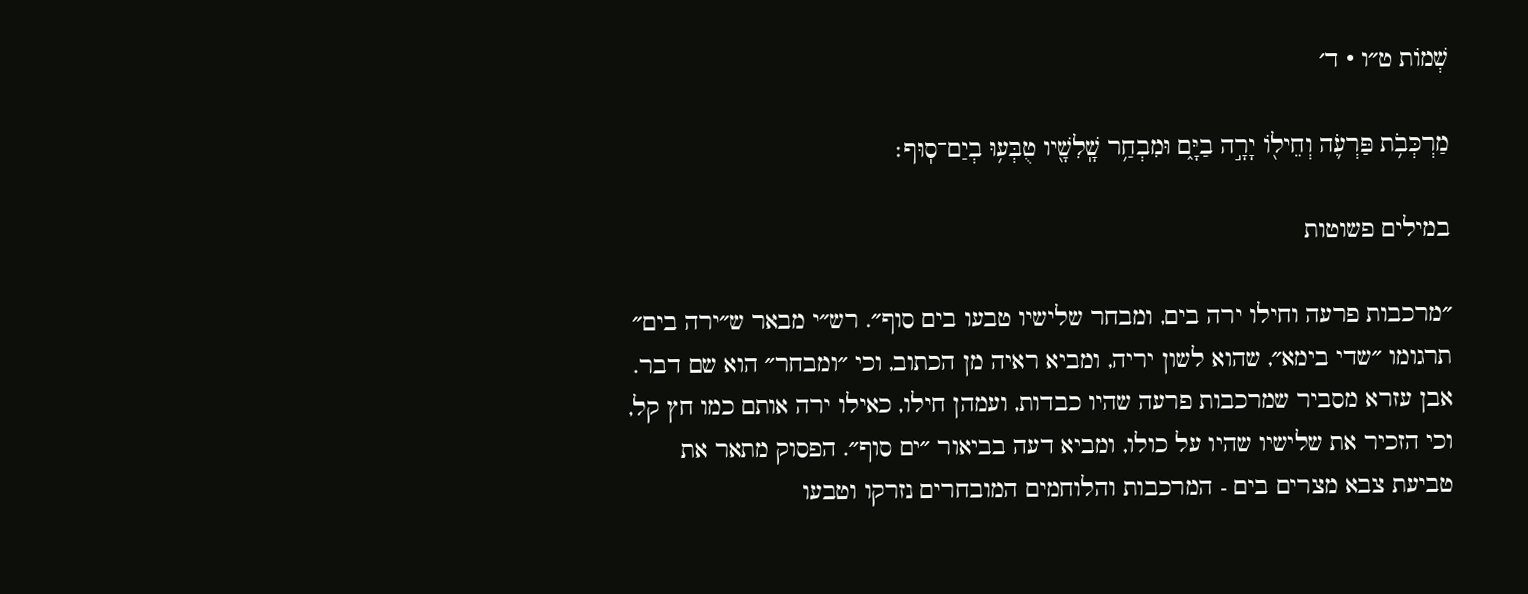שְׁמוֹת ט״ו · ד׳

מַרְכְּבֹ֥ת פַּרְעֹ֛ה וְחֵיל֖וֹ יָרָ֣ה בַיָּ֑ם וּמִבְחַ֥ר שָֽׁלִשָׁ֖יו טֻבְּע֥וּ בְיַם־סֽוּף׃

במילים פשוטות

״מרכבות פרעה וחילו ירה בים, ומבחר שלישיו טבעו בים סוף״. רש״י מבאר ש״ירה בים״ תרגומו ״שדי בימא״, שהוא לשון יריה, ומביא ראיה מן הכתוב, וכי ״ומבחר״ הוא שם דבר. אבן עזרא מסביר שמרכבות פרעה שהיו כבדות, ועמהן חילו, כאילו ירה אותם כמו חץ קל, וכי הזכיר את שלישיו שהיו על כולו, ומביא דעה בביאור ״ים סוף״. הפסוק מתאר את טביעת צבא מצרים בים - המרכבות והלוחמים המובחרים נזרקו וטבעו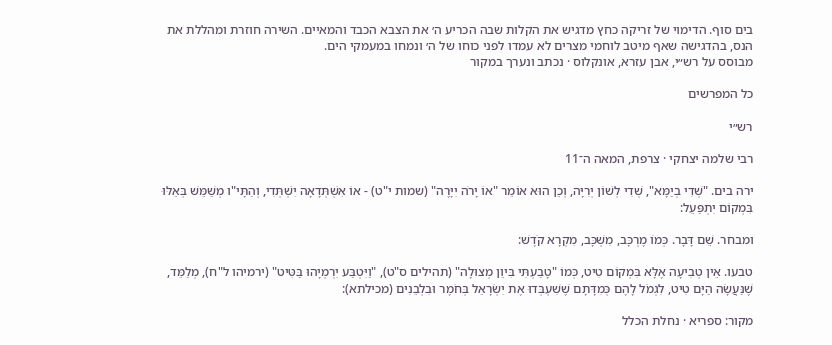בים סוף. הדימוי של זריקה כחץ מדגיש את הקלות שבה הכריע ה׳ את הצבא הכבד והמאיים. השירה חוזרת ומהללת את הנס, בהדגישה שאף מיטב לוחמי מצרים לא עמדו לפני כוחו של ה׳ ונמחו במעמקי הים.
מבוסס על רש״י, אבן עזרא, אונקלוס · נכתב ונערך במקור

כל המפרשים

רש״י

רבי שלמה יצחקי · צרפת, המאה ה־11

ירה בים. "שְׁדִי בְיַמָּא", שְׁדִי לְשׁוֹן יְרִיָּה, וְכֵן הוּא אוֹמֵר "אוֹ יָרֹה יִיָּרֶה" (שמות י"ט) - אוֹ אִשְׁתְּדָאָה יִשְׁתְּדִי, וְהַתָּי"ו מְשַׁמֵּשׁ בְּאֵלּוּ בִּמְקוֹם יִתְפַּעֵל:

ומבחר. שֵׁם דָּבָר. כְּמוֹ מֶרְכָּב, מִשְׁכָּב, מִקְרָא קֹדֶשׁ:

טבעו. אֵין טְבִיעָה אֶלָּא בִּמְקוֹם טִיט, כְּמוֹ "טָבַעְתִּי בִּיוֵן מְצוּלָה" (תהילים ס"ט), "וַיִּטְבַּע יִרְמְיָהוּ בַּטִּיט" (ירמיהו ל"ח), מְלַמֵּד, שֶׁנַּעֲשָׂה הַיָּם טִיט, לִגְמֹל לָהֶם כְּמִדָּתָם שֶׁשִׁעְבְּדוּ אֶת יִשְׂרָאֵל בְּחֹמֶר וּבִלְבֵנִים (מכילתא):

מקור: ספריא · נחלת הכלל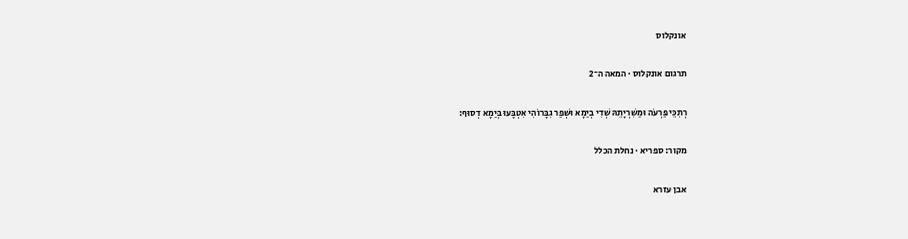אונקלוס

תרגום אונקלוס · המאה ה־2

רְתִכֵּי פַּרְעֹה וּמַשִׁרְיָתֵהּ שְׁדִי בְיַמָא וּשְׁפַר גִבָּרוֹהִי אִטְבָּעוּ בְּיַמָא דְסוּף:

מקור: ספריא · נחלת הכלל

אבן עזרא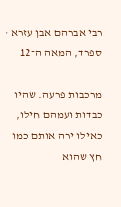רבי אברהם אבן עזרא · ספרד, המאה ה־12

מרכבות פרעה. שהיו כבדות ועמהם חילו, כאילו ירה אותם כמו חץ שהוא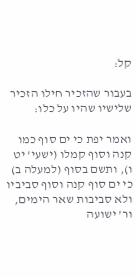קל:

בעבור שהזכיר חילו הזכיר שלישיו שהיו על כלו:

ואמר יפת כי ים סוף כמו קנה וסוף קמלו (ישעי' יט ו), ותשם בסוף (למעלה ב) כי ים סוף קנה וסוף סביביו ולא סביבות שאר הימים, ור' ישועה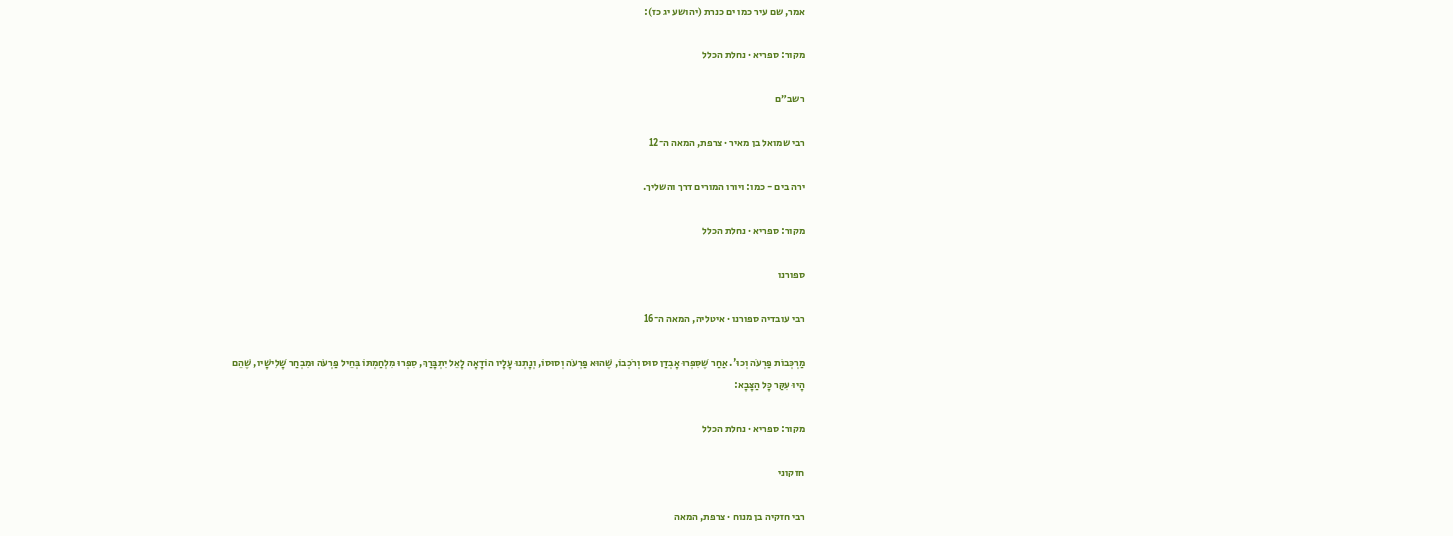אמר, שם עיר כמו ים כנרת (יהושע יג כז):

מקור: ספריא · נחלת הכלל

רשב״ם

רבי שמואל בן מאיר · צרפת, המאה ה־12

ירה בים - כמו: ויורו המורים דרך והשליך.

מקור: ספריא · נחלת הכלל

ספורנו

רבי עובדיה ספורנו · איטליה, המאה ה־16

מַרְכְּבוֹת פַּרְעֹה וְכוּ'. אַחַר שֶׁסִּפְּרוּ אָבְדַן סוּס וְרֹכְבוֹ, שֶׁהוּא פַּרְעֹה וְסוּסוֹ, וְנָתְנוּ עָלָיו הוֹדָאָה לָאֵל יִתְבָּרַךְ, סִפְּרוּ מִלְחַמְתּוֹ בְּחֵיל פַּרְעֹה וּמִבְחַר שָׁלִישָׁיו, שֶׁהֵם הָיוּ עִקַּר כָּל הַצָּבָא:

מקור: ספריא · נחלת הכלל

חזקוני

רבי חזקיה בן מנוח · צרפת, המאה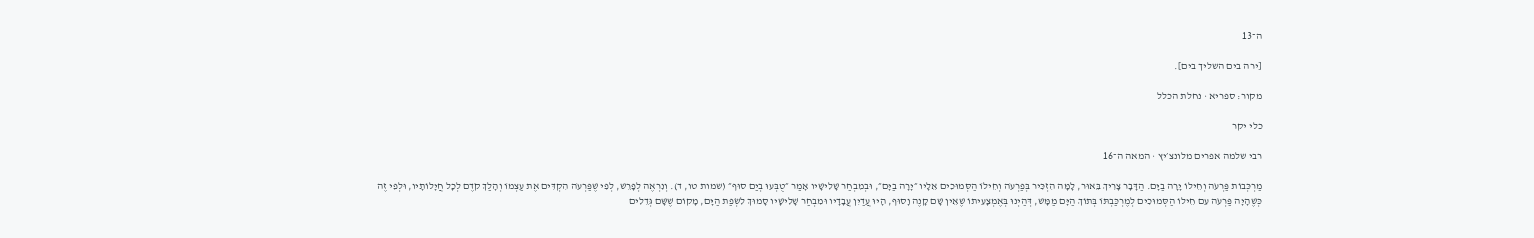ה־13

[ירה בים השליך בים].

מקור: ספריא · נחלת הכלל

כלי יקר

רבי שלמה אפרים מלונצ׳יץ · המאה ה־16

מַרְכְּבוֹת פַּרְעֹה וְחֵילוֹ יָרָה בַיָּם. הַדָּבָר צָרִיךְ בֵּאוּר, לָמָּה הִזְכִּיר בְּפַרְעֹה וְחֵילוֹ הַסְּמוּכִים אֵלָיו ״יָרָה בַיָּם״, וּבְמִבְחַר שָׁלִישָׁיו אָמַר ״טֻבְּעוּ בְיַם סוּף״ (שמות טו, ד). וְנִרְאֶה לְפָרֵשׁ, לְפִי שֶׁפַּרְעֹה הִקְדִּים אֶת עַצְמוֹ וְהָלַךְ קֹדֶם לְכָל חֲיָלוֹתָיו, וּלְפִי זֶה כְּשֶׁהָיָה פַּרְעֹה עִם חֵילוֹ הַסְּמוּכִים לְמֶרְכַּבְתּוֹ בְּתוֹךְ הַיָּם מַמָּשׁ, דְּהַיְנוּ בְּאֶמְצָעִיתוֹ שֶׁאֵין שָׁם קָנֶה וָסוּף, הָיוּ עֲדַיִן עֲבָדָיו וּמִבְחַר שָׁלִישָׁיו סָמוּךְ לִשְׂפַת הַיָּם, מָקוֹם שֶׁשָּׁם גְּדֵלִים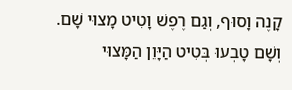קָנֶה וָסוּף, וְגַם רֶפֶשׁ וָטִיט מָצוּי שָׁם. וְשָׁם טָבְעוּ בְּטִיט הַיָּוֵן הַמָּצוּי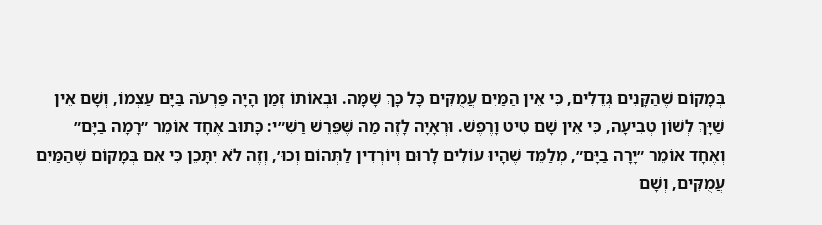בְּמָקוֹם שֶׁהַקָּנִים גְּדֵלִים, כִּי אֵין הַמַּיִם עֲמֻקִּים כָּל כָּךְ שָׁמָּה. וּבְאוֹתוֹ זְמַן הָיָה פַּרְעֹה בַּיָּם עַצְמוֹ, וְשָׁם אֵין שַׁיָּךְ לְשׁוֹן טְבִיעָה, כִּי אֵין שָׁם טִיט וָרֶפֶשׁ. וּרְאָיָה לָזֶה מַה שֶּׁפֵּרֵשׁ רַשִׁ״י: כָּתוּב אֶחָד אוֹמֵר ״רָמָה בַיָּם״ וְאֶחָד אוֹמֵר ״יָרָה בַיָּם״, מְלַמֵּד שֶׁהָיוּ עוֹלִים לָרוּם וְיוֹרְדִין לַתְּהוֹם וְכוּ׳, וְזֶה לֹא יִתָּכֵן כִּי אִם בְּמָקוֹם שֶׁהַמַּיִם עֲמֻקִּים, וְשָׁם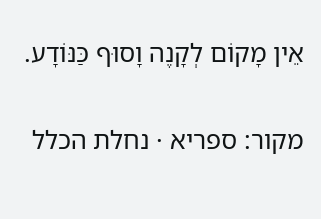אֵין מָקוֹם לְקָנֶה וָסוּף כַּנּוֹדָע.

מקור: ספריא · נחלת הכלל